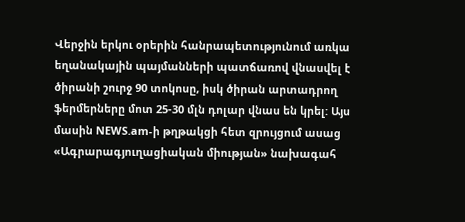Վերջին երկու օրերին հանրապետությունում առկա եղանակային պայմանների պատճառով վնասվել է ծիրանի շուրջ 90 տոկոսը, իսկ ծիրան արտադրող ֆերմերները մոտ 25-30 մլն դոլար վնաս են կրել: Այս մասին NEWS.am-ի թղթակցի հետ զրույցում ասաց «Ագրարագյուղացիական միության» նախագահ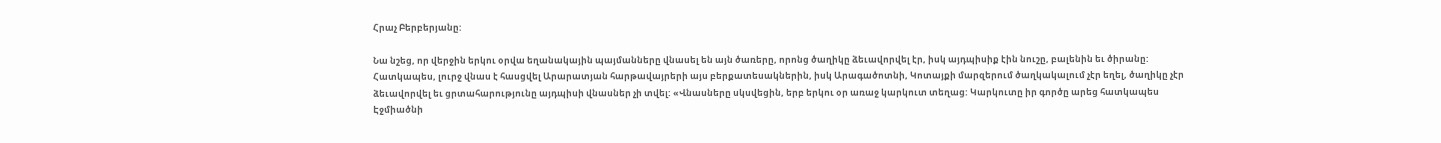Հրաչ Բերբերյանը:

Նա նշեց, որ վերջին երկու օրվա եղանակային պայմանները վնասել են այն ծառերը, որոնց ծաղիկը ձեւավորվել էր, իսկ այդպիսիք էին նուշը, բալենին եւ ծիրանը: Հատկապես, լուրջ վնաս է հասցվել Արարատյան հարթավայրերի այս բերքատեսակներին, իսկ Արագածոտնի, Կոտայքի մարզերում ծաղկակալում չէր եղել, ծաղիկը չէր ձեւավորվել եւ ցրտահարությունը այդպիսի վնասներ չի տվել: «Վնասները սկսվեցին, երբ երկու օր առաջ կարկուտ տեղաց: Կարկուտը իր գործը արեց հատկապես Էջմիածնի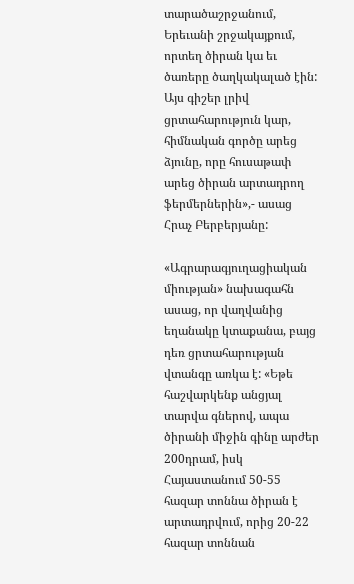տարածաշրջանում, Երեւանի շրջակայքում, որտեղ ծիրան կա եւ ծառերը ծաղկակալած էին: Այս գիշեր լրիվ ցրտահարություն կար, հիմնական գործը արեց ձյունը, որը հուսաթափ արեց ծիրան արտադրող ֆերմերներին»,- ասաց Հրաչ Բերբերյանը:

«Ագրարագյուղացիական միության» նախագահն ասաց, որ վաղվանից եղանակը կտաքանա, բայց դեռ ցրտահարության վտանգը առկա է: «Եթե հաշվարկենք անցյալ տարվա գներով, ապա ծիրանի միջին գինը արժեր 200դրամ, իսկ Հայաստանում 50-55 հազար տոննա ծիրան է արտադրվում, որից 20-22 հազար տոննան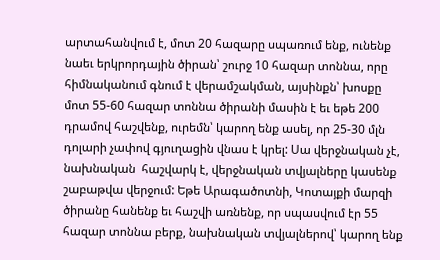արտահանվում է, մոտ 20 հազարը սպառում ենք, ունենք նաեւ երկրորդային ծիրան՝ շուրջ 10 հազար տոննա, որը հիմնականում գնում է վերամշակման, այսինքն՝ խոսքը մոտ 55-60 հազար տոննա ծիրանի մասին է եւ եթե 200 դրամով հաշվենք, ուրեմն՝ կարող ենք ասել, որ 25-30 մլն դոլարի չափով գյուղացին վնաս է կրել: Սա վերջնական չէ, նախնական  հաշվարկ է, վերջնական տվյալները կասենք շաբաթվա վերջում: Եթե Արագածոտնի, Կոտայքի մարզի ծիրանը հանենք եւ հաշվի առնենք, որ սպասվում էր 55 հազար տոննա բերք, նախնական տվյալներով՝ կարող ենք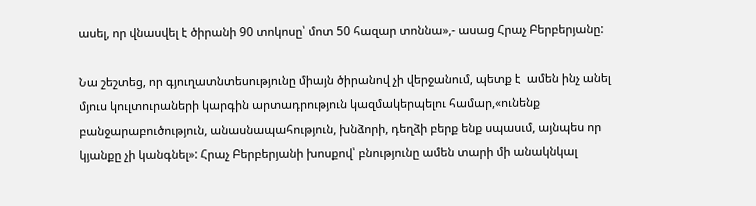ասել, որ վնասվել է ծիրանի 90 տոկոսը՝ մոտ 50 հազար տոննա»,- ասաց Հրաչ Բերբերյանը:

Նա շեշտեց, որ գյուղատնտեսությունը միայն ծիրանով չի վերջանում, պետք է  ամեն ինչ անել մյուս կուլտուրաների կարգին արտադրություն կազմակերպելու համար,«ունենք բանջարաբուծություն, անասնապահություն, խնձորի, դեղձի բերք ենք սպասւմ, այնպես որ կյանքը չի կանգնել»: Հրաչ Բերբերյանի խոսքով՝ բնությունը ամեն տարի մի անակնկալ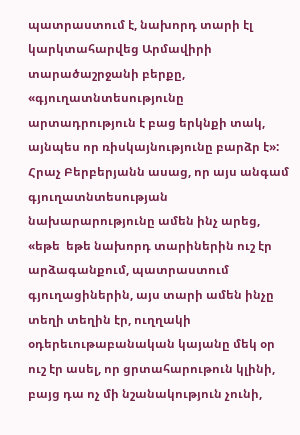պատրաստում է, նախորդ տարի էլ կարկտահարվեց Արմավիրի տարածաշրջանի բերքը, «գյուղատնտեսությունը արտադրություն է բաց երկնքի տակ, այնպես որ ռիսկայնությունը բարձր է»: Հրաչ Բերբերյանն ասաց, որ այս անգամ գյուղատնտեսության նախարարությունը ամեն ինչ արեց, «եթե  եթե նախորդ տարիներին ուշ էր արձագանքում, պատրաստում գյուղացիներին, այս տարի ամեն ինչը տեղի տեղին էր, ուղղակի օդերեւութաբանական կայանը մեկ օր ուշ էր ասել, որ ցրտահարութուն կլինի, բայց դա ոչ մի նշանակություն չունի,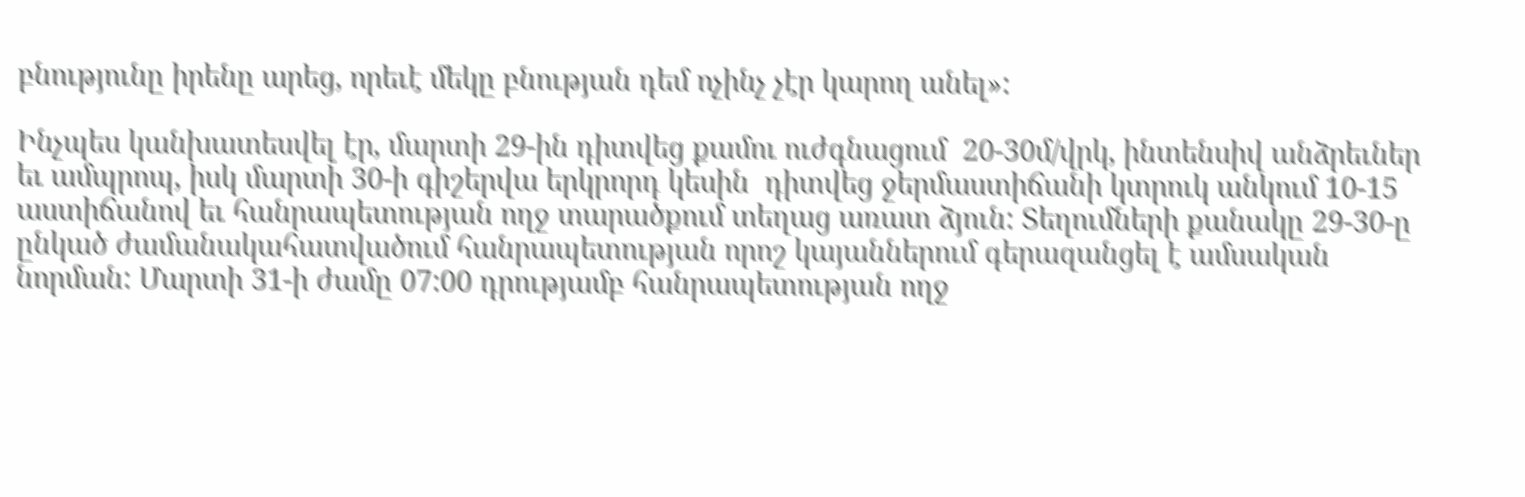բնությունը իրենը արեց, որեւէ մեկը բնության դեմ ոչինչ չէր կարող անել»:

Ինչպես կանխատեսվել էր, մարտի 29-ին դիտվեց քամու ուժգնացում  20-30մ/վրկ, ինտենսիվ անձրեւներ  եւ ամպրոպ, իսկ մարտի 30-ի գիշերվա երկրորդ կեսին  դիտվեց ջերմաստիճանի կտրուկ անկում 10-15 աստիճանով եւ հանրապետության ողջ տարածքում տեղաց առատ ձյուն: Տեղումների քանակը 29-30-ը ընկած ժամանակահատվածում հանրապետության որոշ կայաններում գերազանցել է ամսական նորման: Մարտի 31-ի ժամը 07:00 դրությամբ հանրապետության ողջ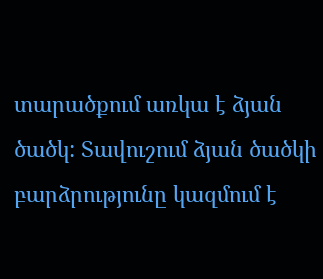տարածքում առկա է ձյան ծածկ: Տավուշում ձյան ծածկի բարձրությունը կազմում է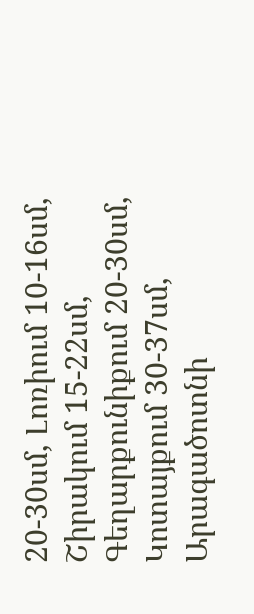20-30սմ, Լոռիում 10-16սմ, Շիրակում 15-22սմ, Գեղարքունիքում 20-30սմ, Կոտայքում 30-37սմ, Արագածոտնի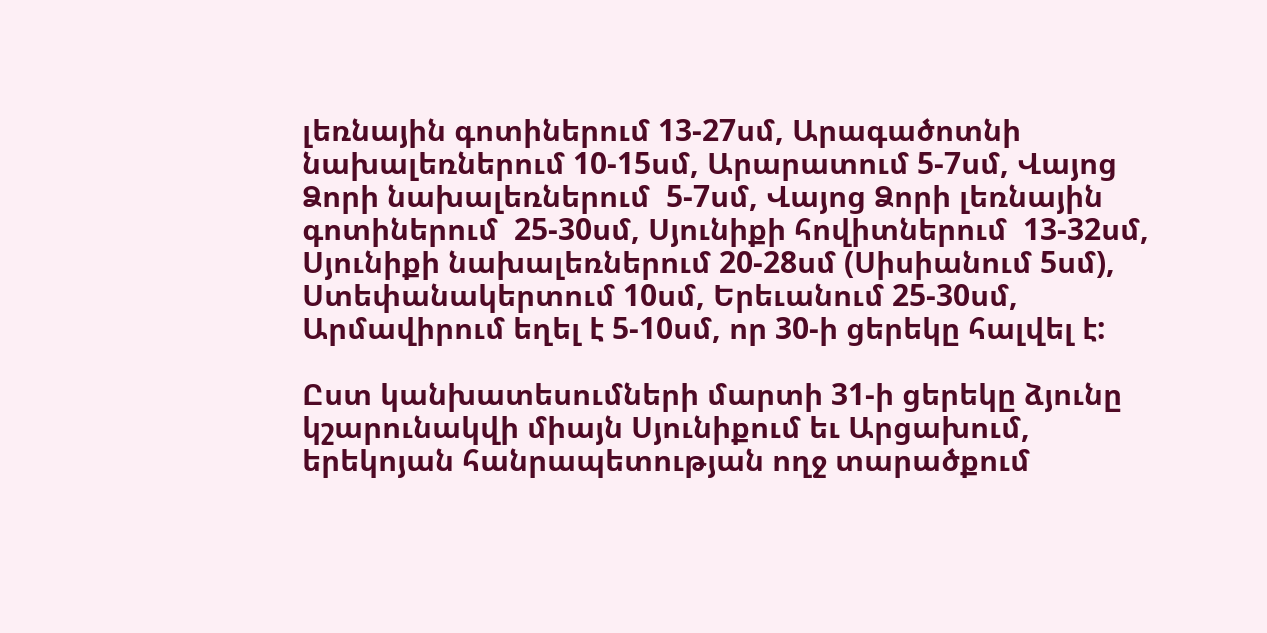լեռնային գոտիներում 13-27սմ, Արագածոտնի նախալեռներում 10-15սմ, Արարատում 5-7սմ, Վայոց Ձորի նախալեռներում  5-7սմ, Վայոց Ձորի լեռնային գոտիներում  25-30սմ, Սյունիքի հովիտներում  13-32սմ, Սյունիքի նախալեռներում 20-28սմ (Սիսիանում 5սմ), Ստեփանակերտում 10սմ, Երեւանում 25-30սմ, Արմավիրում եղել է 5-10սմ, որ 30-ի ցերեկը հալվել է:

Ըստ կանխատեսումների մարտի 31-ի ցերեկը ձյունը կշարունակվի միայն Սյունիքում եւ Արցախում, երեկոյան հանրապետության ողջ տարածքում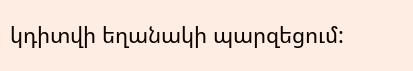կդիտվի եղանակի պարզեցում: